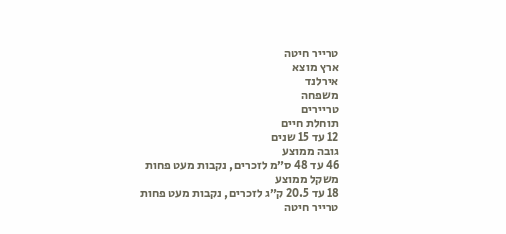טרייר חיטה
ארץ מוצא
אירלנד
משפחה
טריירים
תוחלת חיים
12 עד 15 שנים
גובה ממוצע
46 עד 48 ס״מ לזכרים, נקבות מעט פחות
משקל ממוצע
18 עד 20.5 ק״ג לזכרים, נקבות מעט פחות
טרייר חיטה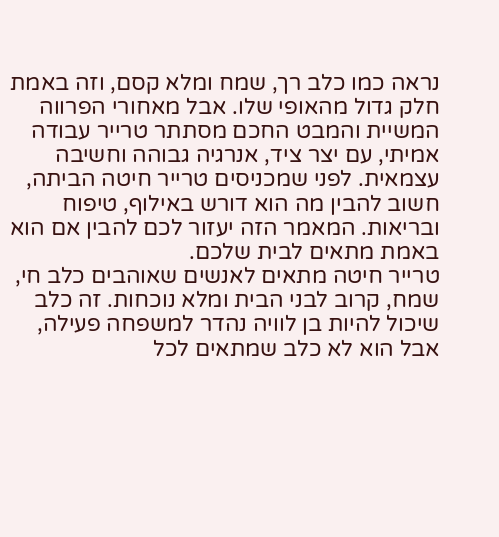נראה כמו כלב רך, שמח ומלא קסם, וזה באמת חלק גדול מהאופי שלו. אבל מאחורי הפרווה המשיית והמבט החכם מסתתר טרייר עבודה אמיתי, עם יצר ציד, אנרגיה גבוהה וחשיבה עצמאית. לפני שמכניסים טרייר חיטה הביתה, חשוב להבין מה הוא דורש באילוף, טיפוח ובריאות. המאמר הזה יעזור לכם להבין אם הוא באמת מתאים לבית שלכם.
טרייר חיטה מתאים לאנשים שאוהבים כלב חי, שמח, קרוב לבני הבית ומלא נוכחות. זה כלב שיכול להיות בן לוויה נהדר למשפחה פעילה, אבל הוא לא כלב שמתאים לכל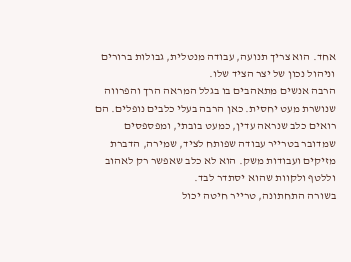אחד. הוא צריך תנועה, עבודה מנטלית, גבולות ברורים וניהול נכון של יצר הציד שלו.
הרבה אנשים מתאהבים בו בגלל המראה הרך והפרווה שנושרת מעט יחסית. כאן הרבה בעלי כלבים נופלים. הם רואים כלב שנראה עדין, כמעט בובתי, ומפספסים שמדובר בטרייר עבודה שפותח לציד, שמירה, הדברת מזיקים ועבודות משק. הוא לא כלב שאפשר רק לאהוב וללטף ולקוות שהוא יסתדר לבד.
בשורה התחתונה, טרייר חיטה יכול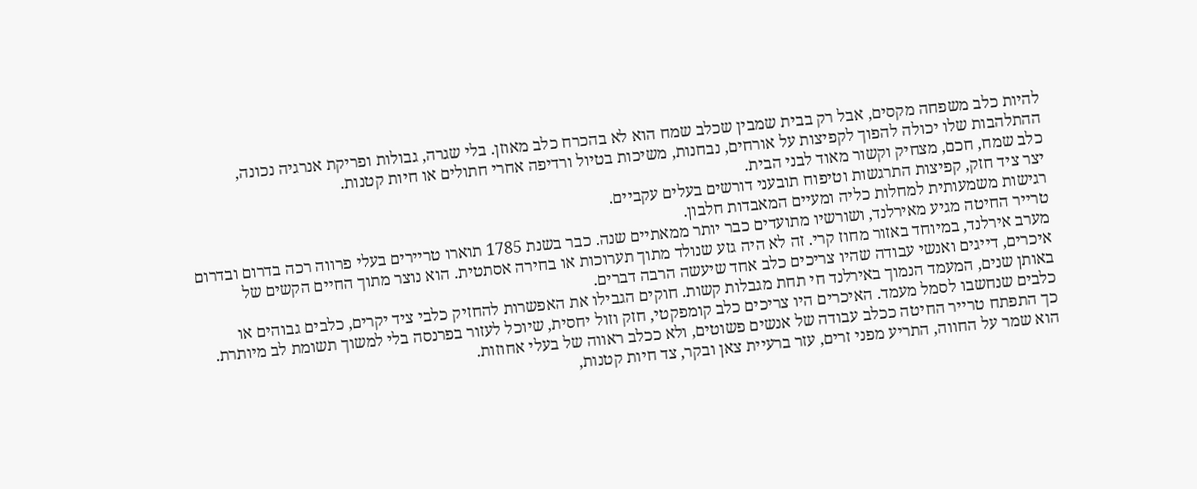להיות כלב משפחה מקסים, אבל רק בבית שמבין שכלב שמח הוא לא בהכרח כלב מאוזן. בלי שגרה, גבולות ופריקת אנרגיה נכונה, ההתלהבות שלו יכולה להפוך לקפיצות על אורחים, נבחנות, משיכות בטיול ורדיפה אחרי חתולים או חיות קטנות.
כלב שמח, חכם, מצחיק וקשור מאוד לבני הבית.
יצר ציד חזק, קפיצות התרגשות וטיפוח תובעני דורשים בעלים עקביים.
רגישות משמעותית למחלות כליה ומעיים המאבדות חלבון.
טרייר החיטה מגיע מאירלנד, ושורשיו מתועדים כבר יותר ממאתיים שנה. כבר בשנת 1785 תוארו טריירים בעלי פרווה רכה בדרום ובדרום מערב אירלנד, במיוחד באזור מחוז קרי. זה לא היה גזע שנולד מתוך תערוכות או בחירה אסתטית. הוא נוצר מתוך החיים הקשים של איכרים, דייגים ואנשי עבודה שהיו צריכים כלב אחד שיעשה הרבה דברים.
באותן שנים, המעמד הנמוך באירלנד חי תחת מגבלות קשות. חוקים הגבילו את האפשרות להחזיק כלבי ציד יקרים, כלבים גבוהים או כלבים שנחשבו לסמל מעמד. האיכרים היו צריכים כלב קומפקטי, חזק וזול יחסית, שיוכל לעזור בפרנסה בלי למשוך תשומת לב מיותרת. כך התפתח טרייר החיטה ככלב עבודה של אנשים פשוטים, ולא ככלב ראווה של בעלי אחוזות.
הוא שמר על החווה, התריע מפני זרים, עזר ברעיית צאן ובקר, צד חיות קטנות,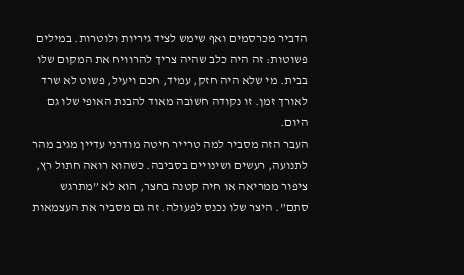הדביר מכרסמים ואף שימש לציד גיריות ולוטרות. במילים פשוטות: זה היה כלב שהיה צריך להרוויח את המקום שלו בבית. מי שלא היה חזק, עמיד, חכם ויעיל, פשוט לא שרד לאורך זמן. זו נקודה חשובה מאוד להבנת האופי שלו גם היום.
העבר הזה מסביר למה טרייר חיטה מודרני עדיין מגיב מהר לתנועה, רעשים ושינויים בסביבה. כשהוא רואה חתול רץ, ציפור ממריאה או חיה קטנה בחצר, הוא לא ”מתרגש סתם”. היצר שלו נכנס לפעולה. זה גם מסביר את העצמאות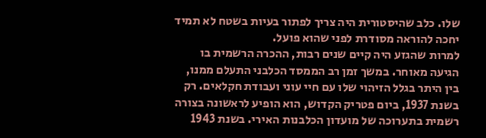שלו. כלב שהיסטורית היה צריך לפתור בעיות בשטח לא תמיד יחכה להוראה מסודרת לפני שהוא פועל.
למרות שהגזע היה קיים שנים רבות, ההכרה הרשמית בו הגיעה מאוחר. במשך זמן רב הממסד הכלבני התעלם ממנו, בין היתר בגלל הזיהוי שלו עם חיי עוני ועבודת חקלאים. רק בשנת 1937, ביום פטריק הקדוש, הוא הופיע לראשונה בצורה רשמית בתערוכה של מועדון הכלבנות האירי. בשנת 1943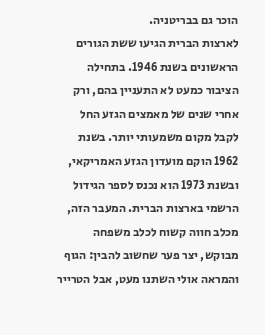הוכר גם בבריטניה.
לארצות הברית הגיעו ששת הגורים הראשונים בשנת 1946. בתחילה הציבור כמעט לא התעניין בהם, ורק אחרי שנים של מאמצים הגזע החל לקבל מקום משמעותי יותר. בשנת 1962 הוקם מועדון הגזע האמריקאי, ובשנת 1973 הוא נכנס לספר הגידול הרשמי בארצות הברית. המעבר הזה, מכלב חווה קשוח לכלב משפחה מבוקש, יצר פער שחשוב להבין: הגוף והמראה אולי השתנו מעט, אבל הטרייר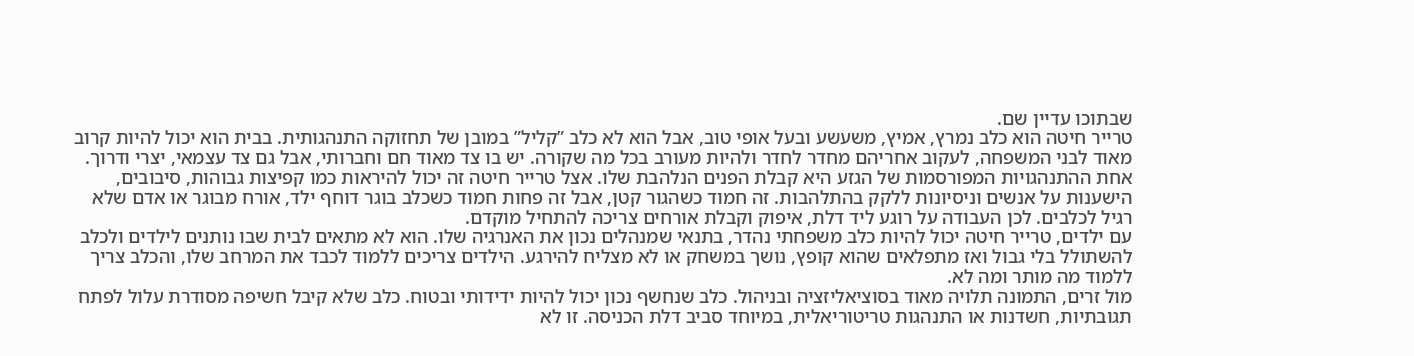שבתוכו עדיין שם.
טרייר חיטה הוא כלב נמרץ, אמיץ, משעשע ובעל אופי טוב, אבל הוא לא כלב ”קליל” במובן של תחזוקה התנהגותית. בבית הוא יכול להיות קרוב מאוד לבני המשפחה, לעקוב אחריהם מחדר לחדר ולהיות מעורב בכל מה שקורה. יש בו צד מאוד חם וחברותי, אבל גם צד עצמאי, יצרי ודרוך.
אחת ההתנהגויות המפורסמות של הגזע היא קבלת הפנים הנלהבת שלו. אצל טרייר חיטה זה יכול להיראות כמו קפיצות גבוהות, סיבובים, הישענות על אנשים וניסיונות ללקק בהתלהבות. זה חמוד כשהגור קטן, אבל זה פחות חמוד כשכלב בוגר דוחף ילד, אורח מבוגר או אדם שלא רגיל לכלבים. לכן העבודה על רוגע ליד דלת, איפוק וקבלת אורחים צריכה להתחיל מוקדם.
עם ילדים, טרייר חיטה יכול להיות כלב משפחתי נהדר, בתנאי שמנהלים נכון את האנרגיה שלו. הוא לא מתאים לבית שבו נותנים לילדים ולכלב להשתולל בלי גבול ואז מתפלאים שהוא קופץ, נושך במשחק או לא מצליח להירגע. הילדים צריכים ללמוד לכבד את המרחב שלו, והכלב צריך ללמוד מה מותר ומה לא.
מול זרים, התמונה תלויה מאוד בסוציאליזציה ובניהול. כלב שנחשף נכון יכול להיות ידידותי ובטוח. כלב שלא קיבל חשיפה מסודרת עלול לפתח תגובתיות, חשדנות או התנהגות טריטוריאלית, במיוחד סביב דלת הכניסה. זו לא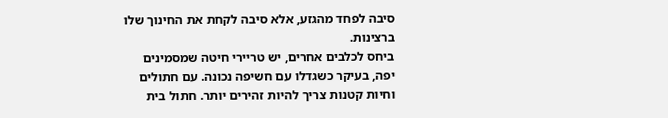סיבה לפחד מהגזע, אלא סיבה לקחת את החינוך שלו ברצינות.
ביחס לכלבים אחרים, יש טריירי חיטה שמסמינים יפה, בעיקר כשגדלו עם חשיפה נכונה. עם חתולים וחיות קטנות צריך להיות זהירים יותר. חתול בית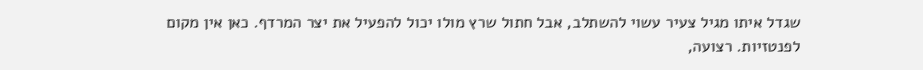שגדל איתו מגיל צעיר עשוי להשתלב, אבל חתול שרץ מולו יכול להפעיל את יצר המרדף. כאן אין מקום לפנטזיות. רצועה,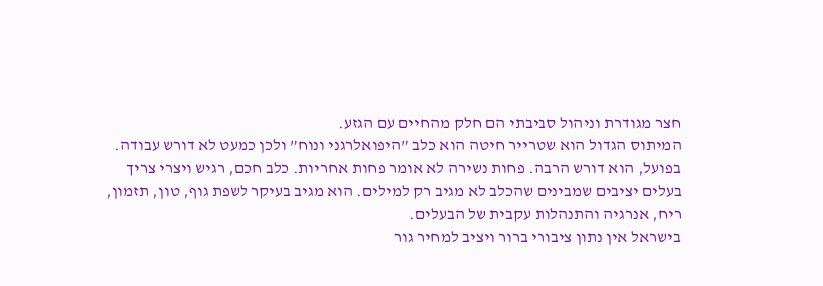חצר מגודרת וניהול סביבתי הם חלק מהחיים עם הגזע.
המיתוס הגדול הוא שטרייר חיטה הוא כלב ”היפואלרגני ונוח” ולכן כמעט לא דורש עבודה. בפועל, הוא דורש הרבה. פחות נשירה לא אומר פחות אחריות. כלב חכם, רגיש ויצרי צריך בעלים יציבים שמבינים שהכלב לא מגיב רק למילים. הוא מגיב בעיקר לשפת גוף, טון, תזמון, ריח, אנרגיה והתנהלות עקבית של הבעלים.
בישראל אין נתון ציבורי ברור ויציב למחיר גור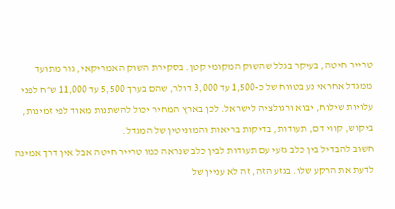טרייר חיטה, בעיקר בגלל שהשוק המקומי קטן. בסקירת השוק האמריקאי, גור מתועד ממגדל אחראי נע בטווח של כ-1,500 עד 3,000 דולר, שהם בערך 5,500 עד 11,000 ש״ח לפני עלויות שילוח, יבוא ורגולציה לישראל. לכן בארץ המחיר יכול להשתנות מאוד לפי זמינות, ביקוש, קווי דם, תעודות, בדיקות בריאות והמוניטין של המגדל.
חשוב להבדיל בין כלב גזעי עם תעודות לבין כלב שנראה כמו טרייר חיטה אבל אין דרך אמינה לדעת את הרקע שלו. בגזע הזה, זה לא עניין של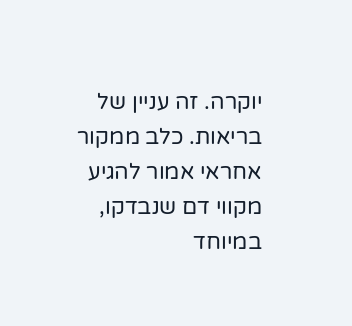יוקרה. זה עניין של בריאות. כלב ממקור אחראי אמור להגיע מקווי דם שנבדקו, במיוחד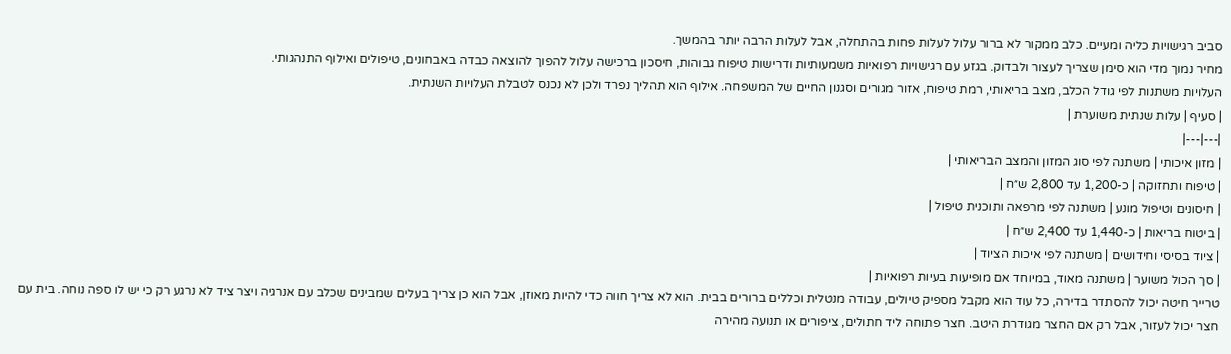סביב רגישויות כליה ומעיים. כלב ממקור לא ברור עלול לעלות פחות בהתחלה, אבל לעלות הרבה יותר בהמשך.
מחיר נמוך מדי הוא סימן שצריך לעצור ולבדוק. בגזע עם רגישויות רפואיות משמעותיות ודרישות טיפוח גבוהות, חיסכון ברכישה עלול להפוך להוצאה כבדה באבחונים, טיפולים ואילוף התנהגותי.
העלויות משתנות לפי גודל הכלב, מצב בריאותי, רמת טיפוח, אזור מגורים וסגנון החיים של המשפחה. אילוף הוא תהליך נפרד ולכן לא נכנס לטבלת העלויות השנתית.
| סעיף | עלות שנתית משוערת |
|---|---|
| מזון איכותי | משתנה לפי סוג המזון והמצב הבריאותי |
| טיפוח ותחזוקה | כ-1,200 עד 2,800 ש״ח |
| חיסונים וטיפול מונע | משתנה לפי מרפאה ותוכנית טיפול |
| ביטוח בריאות | כ-1,440 עד 2,400 ש״ח |
| ציוד בסיסי וחידושים | משתנה לפי איכות הציוד |
| סך הכול משוער | משתנה מאוד, במיוחד אם מופיעות בעיות רפואיות |
טרייר חיטה יכול להסתדר בדירה, כל עוד הוא מקבל מספיק טיולים, עבודה מנטלית וכללים ברורים בבית. הוא לא צריך חווה כדי להיות מאוזן, אבל הוא כן צריך בעלים שמבינים שכלב עם אנרגיה ויצר ציד לא נרגע רק כי יש לו ספה נוחה. בית עם חצר יכול לעזור, אבל רק אם החצר מגודרת היטב. חצר פתוחה ליד חתולים, ציפורים או תנועה מהירה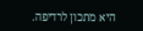היא מתכון לרדיפה.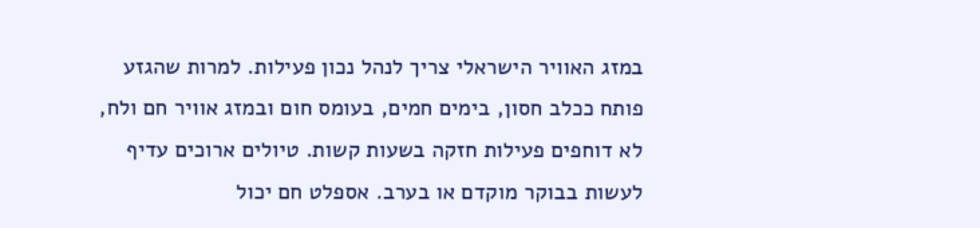במזג האוויר הישראלי צריך לנהל נכון פעילות. למרות שהגזע פותח ככלב חסון, בימים חמים, בעומס חום ובמזג אוויר חם ולח, לא דוחפים פעילות חזקה בשעות קשות. טיולים ארוכים עדיף לעשות בבוקר מוקדם או בערב. אספלט חם יכול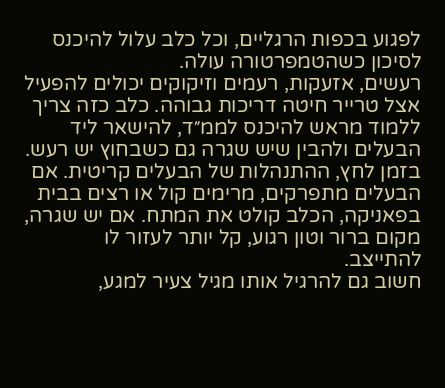לפגוע בכפות הרגליים, וכל כלב עלול להיכנס לסיכון כשהטמפרטורה עולה.
רעשים, אזעקות, רעמים וזיקוקים יכולים להפעיל אצל טרייר חיטה דריכות גבוהה. כלב כזה צריך ללמוד מראש להיכנס לממ״ד, להישאר ליד הבעלים ולהבין שיש שגרה גם כשבחוץ יש רעש. בזמן לחץ, ההתנהלות של הבעלים קריטית. אם הבעלים מתפרקים, מרימים קול או רצים בבית בפאניקה, הכלב קולט את המתח. אם יש שגרה, מקום ברור וטון רגוע, קל יותר לעזור לו להתייצב.
חשוב גם להרגיל אותו מגיל צעיר למגע,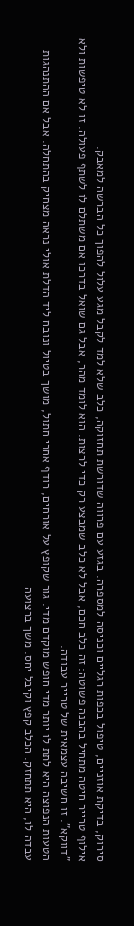סירוק, בדיקת אוזניים, טיפול בכפות רגליים וכניסה למספרה. בגזע עם פרווה שדורשת תחזוקה, כלב שלא למד לקבל מגע עלול להפוך כל הברשה למאבק.
אילוף טרייר חיטה מתחיל בהבנה פשוטה: זה כלב חכם, אבל לא כלב שמבצע רק כדי לרצות. הוא לומד מהר, אבל גם שואל בדרכו אם משתלם לו לשתף פעולה. זו לא טיפשות ולא ”דווקא”. זו חשיבה עצמאית של טרייר עבודה.
הטעות הנפוצה היא לתת לו יותר מדי חופש מוקדם מדי. גור שקופץ על אורחים, רודף אחרי חתול, מושך בטיול ונובח ליד הדלת אולי נראה מצחיק בהתחלה. אבל אם ההתנהגות עבדה לו, היא תתחזק. הכלב קפץ וקיבל יחס. משך ברצועה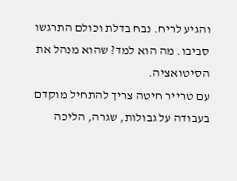והגיע לריח. נבח בדלת וכולם התרגשו סביבו. מה הוא למד? שהוא מנהל את הסיטואציה.
עם טרייר חיטה צריך להתחיל מוקדם בעבודה על גבולות, שגרה, הליכה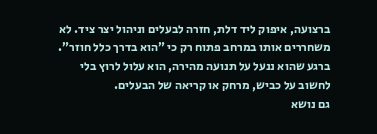ברצועה, איפוק ליד דלת, חזרה לבעלים וניהול יצר ציד. לא משחררים אותו במרחב פתוח רק כי ”הוא בדרך כלל חוזר”. ברגע שהוא ננעל על תנועה מהירה, הוא עלול לרוץ בלי לחשוב על כביש, מרחק או קריאה של הבעלים.
גם נושא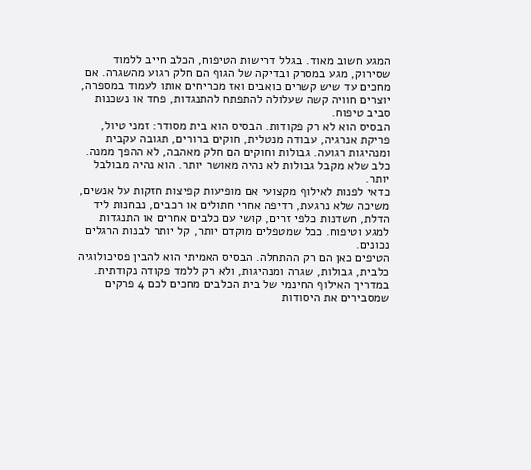המגע חשוב מאוד. בגלל דרישות הטיפוח, הכלב חייב ללמוד שסירוק, מגע במסרק ובדיקה של הגוף הם חלק רגוע מהשגרה. אם מחכים עד שיש קשרים כואבים ואז מכריחים אותו לעמוד במספרה, יוצרים חוויה קשה שעלולה להתפתח להתנגדות, פחד או נשכנות סביב טיפוח.
הבסיס הוא לא רק פקודות. הבסיס הוא בית מסודר: זמני טיול, פריקת אנרגיה, עבודה מנטלית, חוקים ברורים, תגובה עקבית ומנהיגות רגועה. גבולות וחוקים הם חלק מאהבה, לא ההפך ממנה. כלב שלא מקבל גבולות לא נהיה מאושר יותר. הוא נהיה מבולבל יותר.
כדאי לפנות לאילוף מקצועי אם מופיעות קפיצות חזקות על אנשים, משיכה שלא נרגעת, רדיפה אחרי חתולים או רכבים, נבחנות ליד הדלת, חשדנות כלפי זרים, קושי עם כלבים אחרים או התנגדות למגע וטיפוח. ככל שמטפלים מוקדם יותר, קל יותר לבנות הרגלים נכונים.
הטיפים כאן הם רק ההתחלה. הבסיס האמיתי הוא להבין פסיכולוגיה כלבית, גבולות, שגרה ומנהיגות, ולא רק ללמד פקודה נקודתית. במדריך האילוף החינמי של בית הכלבים מחכים לכם 4 פרקים שמסבירים את היסודות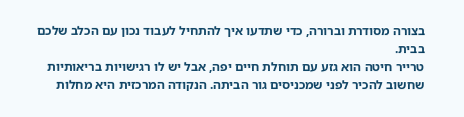בצורה מסודרת וברורה, כדי שתדעו איך להתחיל לעבוד נכון עם הכלב שלכם בבית.
טרייר חיטה הוא גזע עם תוחלת חיים יפה, אבל יש לו רגישויות בריאותיות שחשוב להכיר לפני שמכניסים גור הביתה. הנקודה המרכזית היא מחלות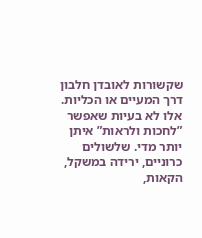שקשורות לאובדן חלבון דרך המעיים או הכליות. אלו לא בעיות שאפשר ”לחכות ולראות” איתן יותר מדי. שלשולים כרוניים, ירידה במשקל, הקאות,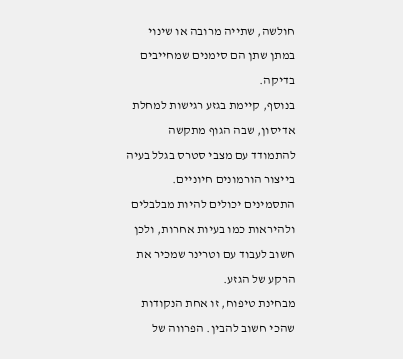חולשה, שתייה מרובה או שינוי במתן שתן הם סימנים שמחייבים בדיקה.
בנוסף, קיימת בגזע רגישות למחלת אדיסון, שבה הגוף מתקשה להתמודד עם מצבי סטרס בגלל בעיה בייצור הורמונים חיוניים. התסמינים יכולים להיות מבלבלים ולהיראות כמו בעיות אחרות, ולכן חשוב לעבוד עם וטרינר שמכיר את הרקע של הגזע.
מבחינת טיפוח, זו אחת הנקודות שהכי חשוב להבין. הפרווה של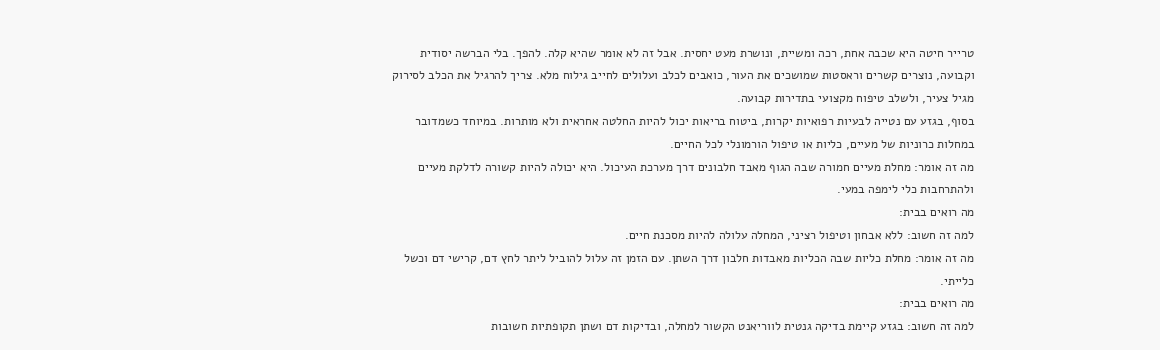טרייר חיטה היא שכבה אחת, רכה ומשיית, ונושרת מעט יחסית. אבל זה לא אומר שהיא קלה. להפך. בלי הברשה יסודית וקבועה, נוצרים קשרים וראסטות שמושכים את העור, כואבים לכלב ועלולים לחייב גילוח מלא. צריך להרגיל את הכלב לסירוק מגיל צעיר, ולשלב טיפוח מקצועי בתדירות קבועה.
בסוף, בגזע עם נטייה לבעיות רפואיות יקרות, ביטוח בריאות יכול להיות החלטה אחראית ולא מותרות. במיוחד כשמדובר במחלות כרוניות של מעיים, כליות או טיפול הורמונלי לכל החיים.
מה זה אומר: מחלת מעיים חמורה שבה הגוף מאבד חלבונים דרך מערכת העיכול. היא יכולה להיות קשורה לדלקת מעיים ולהתרחבות כלי לימפה במעי.
מה רואים בבית:
למה זה חשוב: ללא אבחון וטיפול רציני, המחלה עלולה להיות מסכנת חיים.
מה זה אומר: מחלת כליות שבה הכליות מאבדות חלבון דרך השתן. עם הזמן זה עלול להוביל ליתר לחץ דם, קרישי דם וכשל כלייתי.
מה רואים בבית:
למה זה חשוב: בגזע קיימת בדיקה גנטית לווריאנט הקשור למחלה, ובדיקות דם ושתן תקופתיות חשובות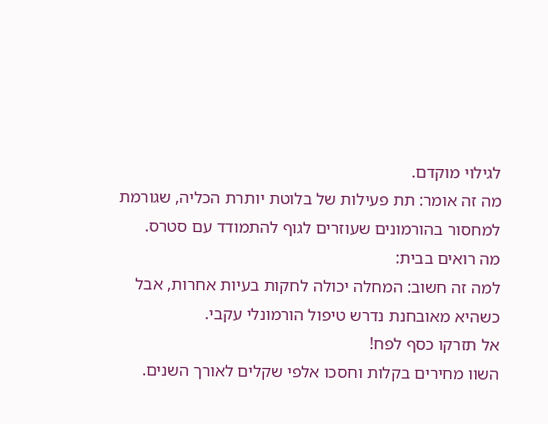לגילוי מוקדם.
מה זה אומר: תת פעילות של בלוטת יותרת הכליה, שגורמת למחסור בהורמונים שעוזרים לגוף להתמודד עם סטרס.
מה רואים בבית:
למה זה חשוב: המחלה יכולה לחקות בעיות אחרות, אבל כשהיא מאובחנת נדרש טיפול הורמונלי עקבי.
אל תזרקו כסף לפח!
השוו מחירים בקלות וחסכו אלפי שקלים לאורך השנים.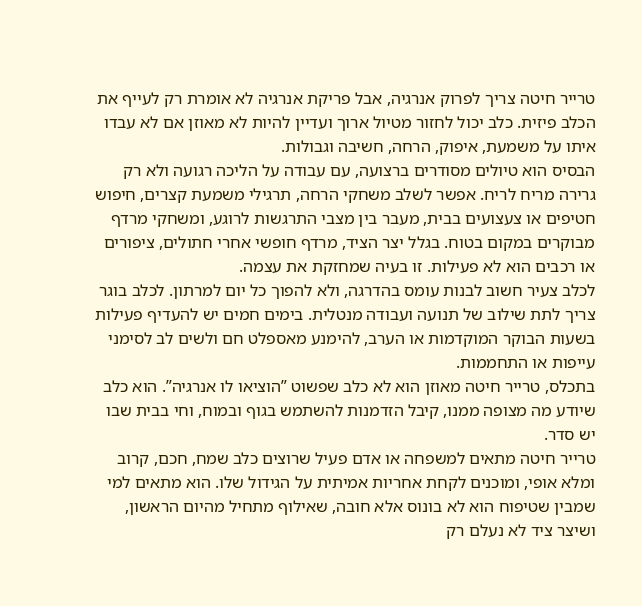טרייר חיטה צריך לפרוק אנרגיה, אבל פריקת אנרגיה לא אומרת רק לעייף את הכלב פיזית. כלב יכול לחזור מטיול ארוך ועדיין להיות לא מאוזן אם לא עבדו איתו על משמעת, איפוק, הרחה, חשיבה וגבולות.
הבסיס הוא טיולים מסודרים ברצועה, עם עבודה על הליכה רגועה ולא רק גרירה מריח לריח. אפשר לשלב משחקי הרחה, תרגילי משמעת קצרים, חיפוש חטיפים או צעצועים בבית, מעבר בין מצבי התרגשות לרוגע, ומשחקי מרדף מבוקרים במקום בטוח. בגלל יצר הציד, מרדף חופשי אחרי חתולים, ציפורים או רכבים הוא לא פעילות. זו בעיה שמחזקת את עצמה.
לכלב צעיר חשוב לבנות עומס בהדרגה, ולא להפוך כל יום למרתון. לכלב בוגר צריך לתת שילוב של תנועה ועבודה מנטלית. בימים חמים יש להעדיף פעילות בשעות הבוקר המוקדמות או הערב, להימנע מאספלט חם ולשים לב לסימני עייפות או התחממות.
בתכלס, טרייר חיטה מאוזן הוא לא כלב שפשוט ”הוציאו לו אנרגיה”. הוא כלב שיודע מה מצופה ממנו, קיבל הזדמנות להשתמש בגוף ובמוח, וחי בבית שבו יש סדר.
טרייר חיטה מתאים למשפחה או אדם פעיל שרוצים כלב שמח, חכם, קרוב ומלא אופי, ומוכנים לקחת אחריות אמיתית על הגידול שלו. הוא מתאים למי שמבין שטיפוח הוא לא בונוס אלא חובה, שאילוף מתחיל מהיום הראשון, ושיצר ציד לא נעלם רק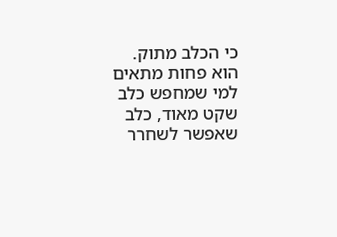כי הכלב מתוק.
הוא פחות מתאים למי שמחפש כלב שקט מאוד, כלב שאפשר לשחרר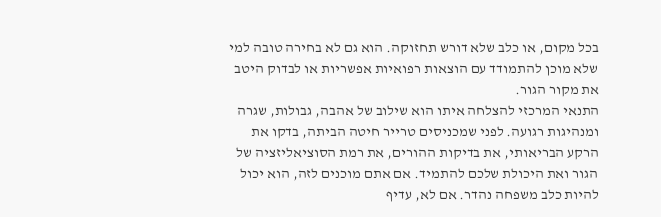בכל מקום, או כלב שלא דורש תחזוקה. הוא גם לא בחירה טובה למי שלא מוכן להתמודד עם הוצאות רפואיות אפשריות או לבדוק היטב את מקור הגור.
התנאי המרכזי להצלחה איתו הוא שילוב של אהבה, גבולות, שגרה ומנהיגות רגועה. לפני שמכניסים טרייר חיטה הביתה, בדקו את הרקע הבריאותי, את בדיקות ההורים, את רמת הסוציאליזציה של הגור ואת היכולת שלכם להתמיד. אם אתם מוכנים לזה, הוא יכול להיות כלב משפחה נהדר. אם לא, עדיף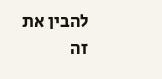להבין את זה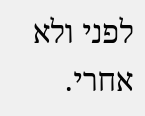לפני ולא אחרי.